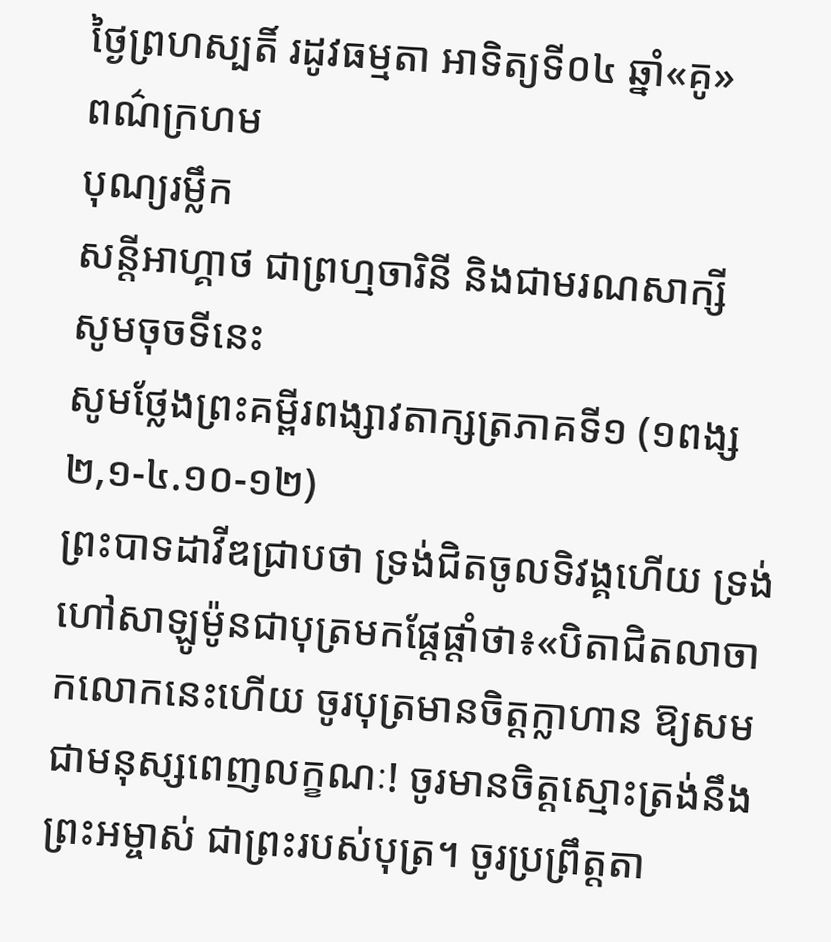ថ្ងៃព្រហស្បតិ៍ រដូវធម្មតា អាទិត្យទី០៤ ឆ្នាំ«គូ»
ពណ៌ក្រហម
បុណ្យរម្លឹក
សន្តីអាហ្គាថ ជាព្រហ្មចារិនី និងជាមរណសាក្សី
សូមចុចទីនេះ
សូមថ្លែងព្រះគម្ពីរពង្សាវតាក្សត្រភាគទី១ (១ពង្ស ២,១-៤.១០-១២)
ព្រះបាទដាវីឌជ្រាបថា ទ្រង់ជិតចូលទិវង្គហើយ ទ្រង់ហៅសាឡូម៉ូនជាបុត្រមកផ្តែផ្តាំថា៖«បិតាជិតលាចាកលោកនេះហើយ ចូរបុត្រមានចិត្តក្លាហាន ឱ្យសមជាមនុស្សពេញលក្ខណៈ! ចូរមានចិត្តស្មោះត្រង់នឹងព្រះអម្ចាស់ ជាព្រះរបស់បុត្រ។ ចូរប្រព្រឹត្តតា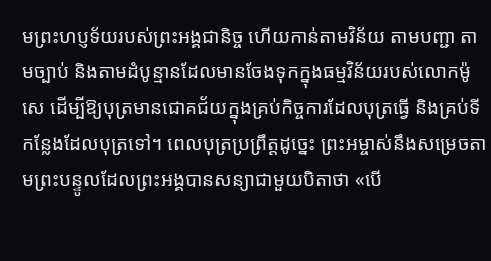មព្រះហប្ញទ័យរបស់ព្រះអង្គជានិច្ច ហើយកាន់តាមវិន័យ តាមបញ្ជា តាមច្បាប់ និងតាមដំបូន្មានដែលមានចែងទុកក្នុងធម្មវិន័យរបស់លោកម៉ូសេ ដើម្បីឱ្យបុត្រមានជោគជ័យក្នុងគ្រប់កិច្ចការដែលបុត្រធ្វើ និងគ្រប់ទីកន្លែងដែលបុត្រទៅ។ ពេលបុត្រប្រព្រឹត្តដូច្នេះ ព្រះអម្ចាស់នឹងសម្រេចតាមព្រះបន្ទូលដែលព្រះអង្គបានសន្យាជាមួយបិតាថា «បើ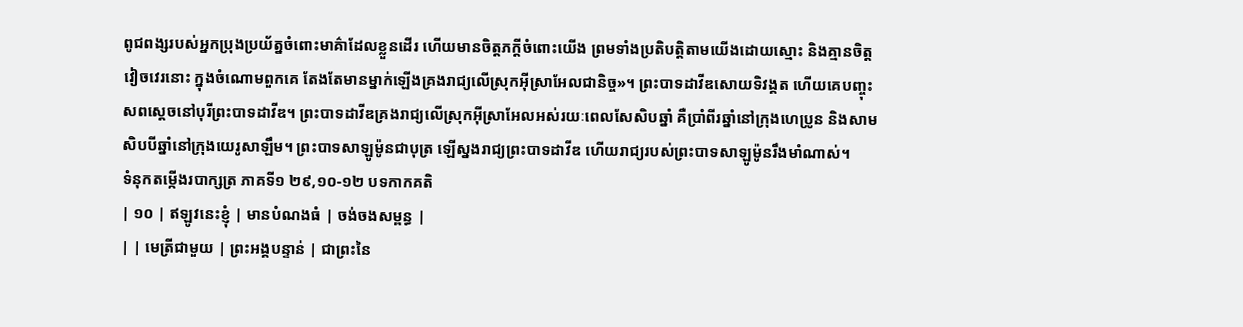ពូជពង្សរបស់អ្នកប្រុងប្រយ័ត្នចំពោះមាគ៌ាដែលខ្លួនដើរ ហើយមានចិត្តភក្តីចំពោះយើង ព្រមទាំងប្រតិបត្តិតាមយើងដោយស្មោះ និងគ្មានចិត្តវៀចវេរនោះ ក្នុងចំណោមពួកគេ តែងតែមានម្នាក់ឡើងគ្រងរាជ្យលើស្រុកអ៊ីស្រាអែលជានិច្ច»។ ព្រះបាទដាវីឌសោយទិវង្គត ហើយគេបញ្ចុះសពស្តេចនៅបុរីព្រះបាទដាវីឌ។ ព្រះបាទដាវីឌគ្រងរាជ្យលើស្រុកអ៊ីស្រាអែលអស់រយៈពេលសែសិបឆ្នាំ គឺប្រាំពីរឆ្នាំនៅក្រុងហេប្រូន និងសាមសិបបីឆ្នាំនៅក្រុងយេរូសាឡឹម។ ព្រះបាទសាឡូម៉ូនជាបុត្រ ឡើស្នងរាជ្យព្រះបាទដាវីឌ ហើយរាជ្យរបស់ព្រះបាទសាឡូម៉ូនរឹងមាំណាស់។
ទំនុកតម្កើងរបាក្សត្រ ភាគទី១ ២៩,១០-១២ បទកាកគតិ
| ១០ | ឥឡូវនេះខ្ញុំ | មានបំណងធំ | ចង់ចងសម្ពន្ធ |
| | មេត្រីជាមួយ | ព្រះអង្គបន្ទាន់ | ជាព្រះនៃ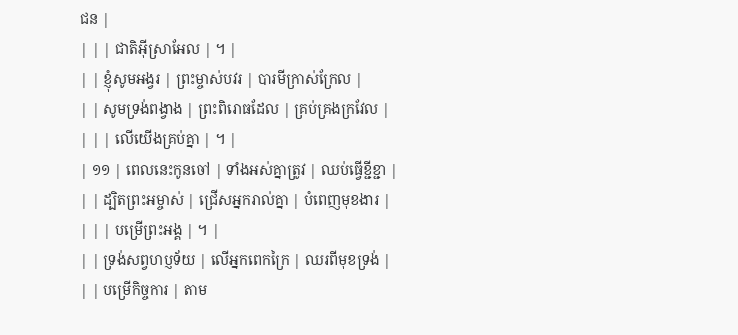ជន |
| | | ជាតិអ៊ីស្រាអែល | ។ |
| | ខ្ញុំសូមអង្វរ | ព្រះម្ចាស់បវរ | បារមីក្រាស់ក្រែល |
| | សូមទ្រង់ពង្វាង | ព្រះពិរោធដែល | គ្រប់គ្រងក្រវែល |
| | | លើយើងគ្រប់គ្នា | ។ |
| ១១ | ពេលនេះកូនចៅ | ទាំងអស់គ្នាត្រូវ | ឈប់ធ្វើខ្ជីខ្ជា |
| | ដ្បិតព្រះអម្ចាស់ | ជ្រើសអ្នករាល់គ្នា | បំពេញមុខងារ |
| | | បម្រើព្រះអង្គ | ។ |
| | ទ្រង់សព្វហប្ញទ័យ | លើអ្នកពេកក្រៃ | ឈរពីមុខទ្រង់ |
| | បម្រើកិច្ចការ | តាម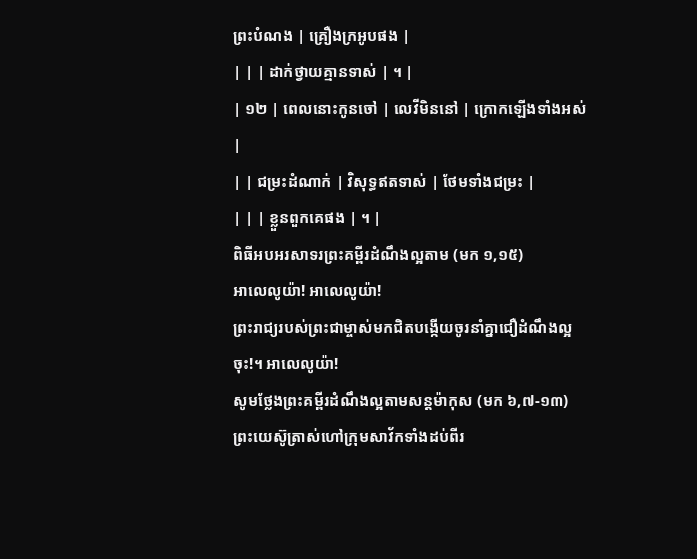ព្រះបំណង | គ្រឿងក្រអូបផង |
| | | ដាក់ថ្វាយគ្មានទាស់ | ។ |
| ១២ | ពេលនោះកូនចៅ | លេវីមិននៅ | ក្រោកឡើងទាំងអស់ |
| | ជម្រះដំណាក់ | វិសុទ្ធឥតទាស់ | ថែមទាំងជម្រះ |
| | | ខ្លួនពួកគេផង | ។ |
ពិធីអបអរសាទរព្រះគម្ពីរដំណឹងល្អតាម (មក ១,១៥)
អាលេលូយ៉ា! អាលេលូយ៉ា!
ព្រះរាជ្យរបស់ព្រះជាម្ចាស់មកជិតបង្កើយចូរនាំគ្នាជឿដំណឹងល្អចុះ!។ អាលេលូយ៉ា!
សូមថ្លែងព្រះគម្ពីរដំណឹងល្អតាមសន្តម៉ាកុស (មក ៦,៧-១៣)
ព្រះយេស៊ូត្រាស់ហៅក្រុមសាវ័កទាំងដប់ពីរ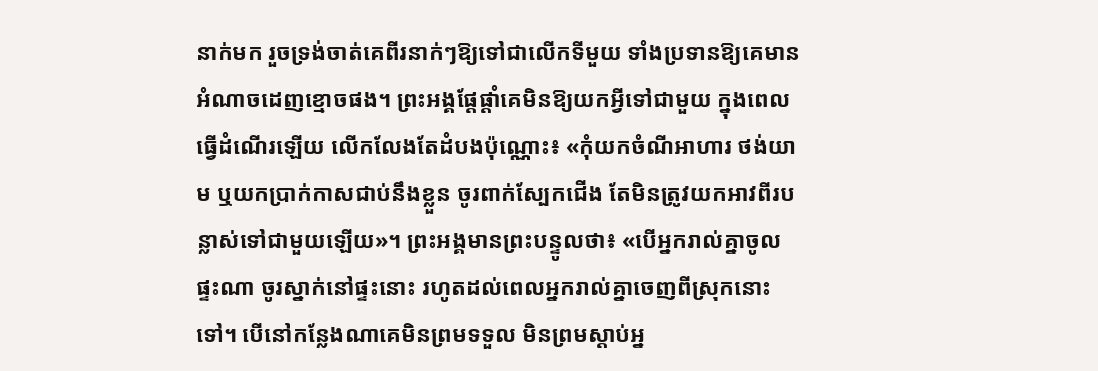នាក់មក រួចទ្រង់ចាត់គេពីរនាក់ៗឱ្យទៅជាលើកទីមួយ ទាំងប្រទានឱ្យគេមានអំណាចដេញខ្មោចផង។ ព្រះអង្គផ្តែផ្តាំគេមិនឱ្យយកអ្វីទៅជាមួយ ក្នុងពេលធ្វើដំណើរឡើយ លើកលែងតែដំបងប៉ុណ្ណោះ៖ «កុំយកចំណីអាហារ ថង់យាម ឬយកប្រាក់កាសជាប់នឹងខ្លួន ចូរពាក់ស្បែកជើង តែមិនត្រូវយកអាវពីរបន្លាស់ទៅជាមួយឡើយ»។ ព្រះអង្គមានព្រះបន្ទូលថា៖ «បើអ្នករាល់គ្នាចូលផ្ទះណា ចូរស្នាក់នៅផ្ទះនោះ រហូតដល់ពេលអ្នករាល់គ្នាចេញពីស្រុកនោះទៅ។ បើនៅកន្លែងណាគេមិនព្រមទទួល មិនព្រមស្ដាប់អ្ន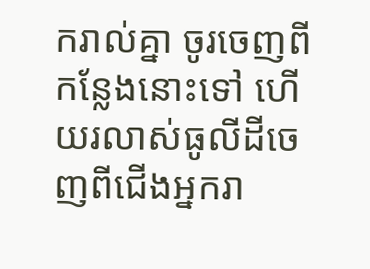ករាល់គ្នា ចូរចេញពីកន្លែងនោះទៅ ហើយរលាស់ធូលីដីចេញពីជើងអ្នករា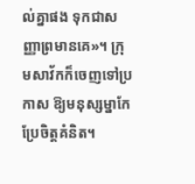ល់គ្នាផង ទុកជាសញ្ញាព្រមានគេ»។ ក្រុមសាវ័កក៏ចេញទៅប្រកាស ឱ្យមនុស្សម្នាកែប្រែចិត្ដគំនិត។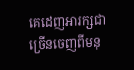គេដេញអារក្សជាច្រើនចេញពីមនុ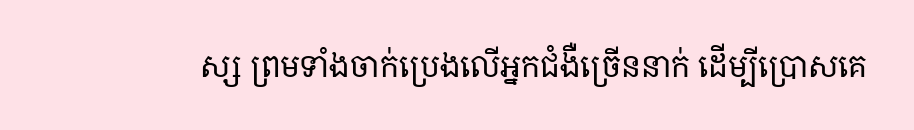ស្ស ព្រមទាំងចាក់ប្រេងលើអ្នកជំងឺច្រើននាក់ ដើម្បីប្រោសគេ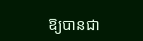ឱ្យបានជា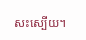សះស្បើយ។